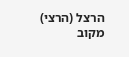הרצל (הרצי) מקוב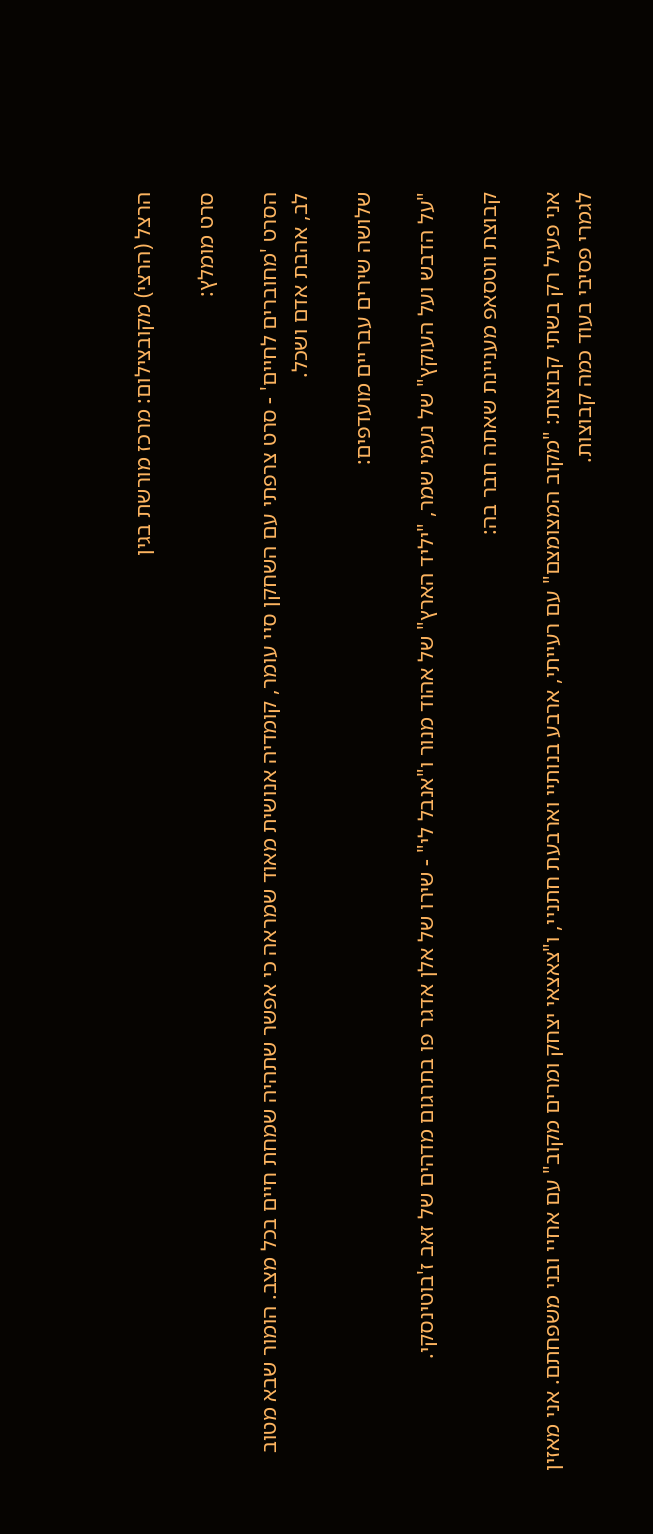הרצל (הרצי) מקובצילום: מרכז מורשת בגין

סרט מומלץ:

הסרט 'מחוברים לחיים' - סרט צרפתי עם השחקן סיי עומר, קומדיה אנושית מאוד שמראה כי אפשר שתהיה שמחת חיים בכל מצב. הומור שבא מטוב לב, אהבת אדם ושכל.

שלושה שירים עבריים מועדפים:

"על הדבש ועל העוקץ" של נעמי שמר, "יליד הארץ" של אהוד מנור ו"אנבל לי" - שירו של אלן אדגר פו בתרגום מדהים של זאב ז'בוטינסקי.

קבוצת ווטסאפ מעניינת שאתה חבר בה:

אני פעיל רק בשתי קבוצות: "מקוב המצומצם" עם רעייתי, ארבע בנותיי וארבעת חתניי, ו"צאצאי יצחק ומרים מקוב" עם אחיי ובני משפחתם. אני מאזין לגמרי פסיבי בעוד כמה קבוצות.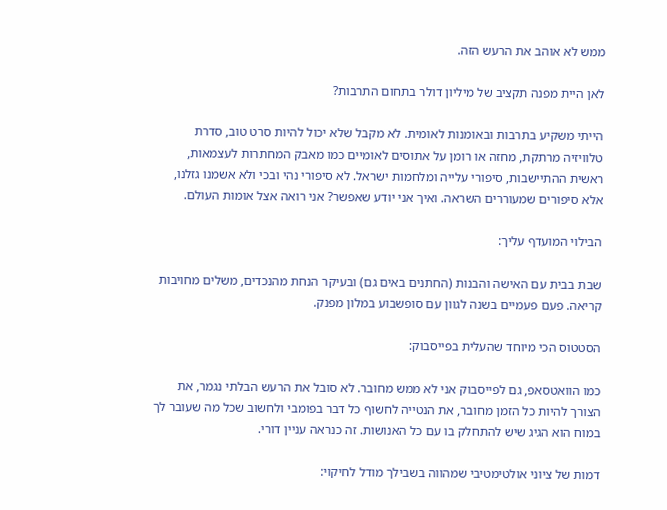ממש לא אוהב את הרעש הזה.

לאן היית מפנה תקציב של מיליון דולר בתחום התרבות?

הייתי משקיע בתרבות ובאומנות לאומית. לא מקבל שלא יכול להיות סרט טוב, סדרת טלוויזיה מרתקת, מחזה או רומן על אתוסים לאומיים כמו מאבק המחתרות לעצמאות, ראשית ההתיישבות, סיפורי עלייה ומלחמות ישראל. לא סיפורי נהי ובכי ולא אשמנו גזלנו, אלא סיפורים שמעוררים השראה. ואיך אני יודע שאפשר? אני רואה אצל אומות העולם.

הבילוי המועדף עליך:

שבת בבית עם האישה והבנות (החתנים באים גם) ובעיקר הנחת מהנכדים, משלים מחויבות קריאה. פעם פעמיים בשנה לגוון עם סופשבוע במלון מפנק.

הסטטוס הכי מיוחד שהעלית בפייסבוק:

כמו הוואטסאפ, גם לפייסבוק אני לא ממש מחובר. לא סובל את הרעש הבלתי נגמר, את הצורך להיות כל הזמן מחובר, את הנטייה לחשוף כל דבר בפומבי ולחשוב שכל מה שעובר לך במוח הוא הגיג שיש להתחלק בו עם כל האנושות. זה כנראה עניין דורי.

דמות של ציוני אולטימטיבי שמהווה בשבילך מודל לחיקוי: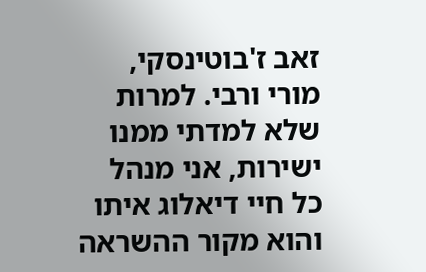זאב ז'בוטינסקי, מורי ורבי. למרות שלא למדתי ממנו ישירות, אני מנהל כל חיי דיאלוג איתו והוא מקור ההשראה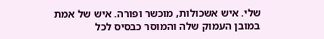שלי. איש אשכולות, מוכשר ופורה. איש של אמת במובן העמוק שלה והמוסר כבסיס לכל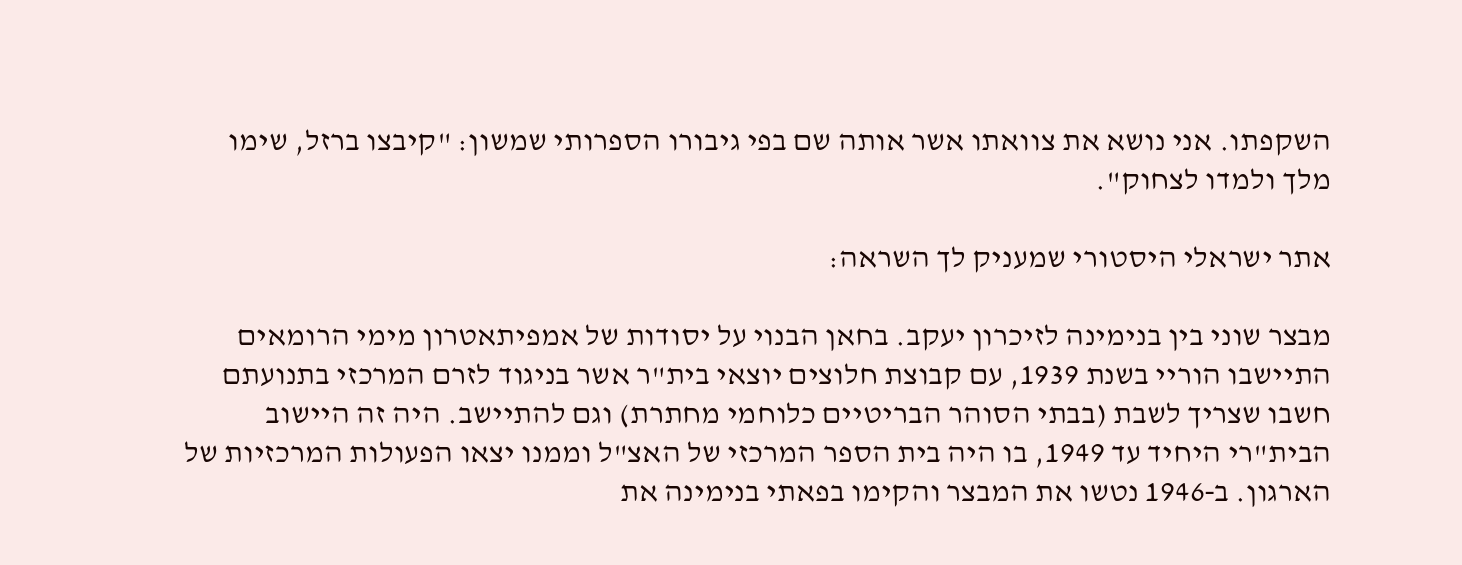השקפתו. אני נושא את צוואתו אשר אותה שם בפי גיבורו הספרותי שמשון: "קיבצו ברזל, שימו מלך ולמדו לצחוק".

אתר ישראלי היסטורי שמעניק לך השראה:

מבצר שוני בין בנימינה לזיכרון יעקב. בחאן הבנוי על יסודות של אמפיתאטרון מימי הרומאים התיישבו הוריי בשנת 1939, עם קבוצת חלוצים יוצאי בית"ר אשר בניגוד לזרם המרכזי בתנועתם חשבו שצריך לשבת (בבתי הסוהר הבריטיים כלוחמי מחתרת) וגם להתיישב. היה זה היישוב הבית"רי היחיד עד 1949, בו היה בית הספר המרכזי של האצ"ל וממנו יצאו הפעולות המרכזיות של הארגון. ב‑1946 נטשו את המבצר והקימו בפאתי בנימינה את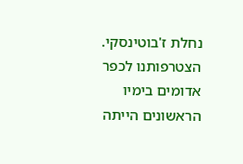נחלת ז'בוטינסקי. הצטרפותנו לכפר אדומים בימיו הראשונים הייתה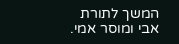המשך לתורת אבי ומוסר אמי.